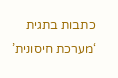כתבות בתגית ‘מערכת חיסונית’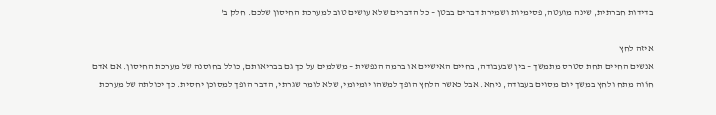בדידות חברתית, שינה מועטה, פסימיות ושמירת דברים בבטן – כל הדברים שלא עושים טוב למערכת החיסון שלכם. חלק ב'

איזה לחץ
אנשים החיים תחת סטרס מתמשך – בין שבעבודה, בחיים האישיים או ברמה הנפשית – משלמים על כך גם בבריאותם, כולל בחוסנה של מערכת החיסון. אם אדם חוֹוה מתח ולחץ במשך יום מסוים בעבודה, ניחא. אבל כאשר הלחץ הופך למשהו יומיומי, שלא לומר שגרתי, הדבר הופך למסוכן יחסית. כך יכולתה של מערכת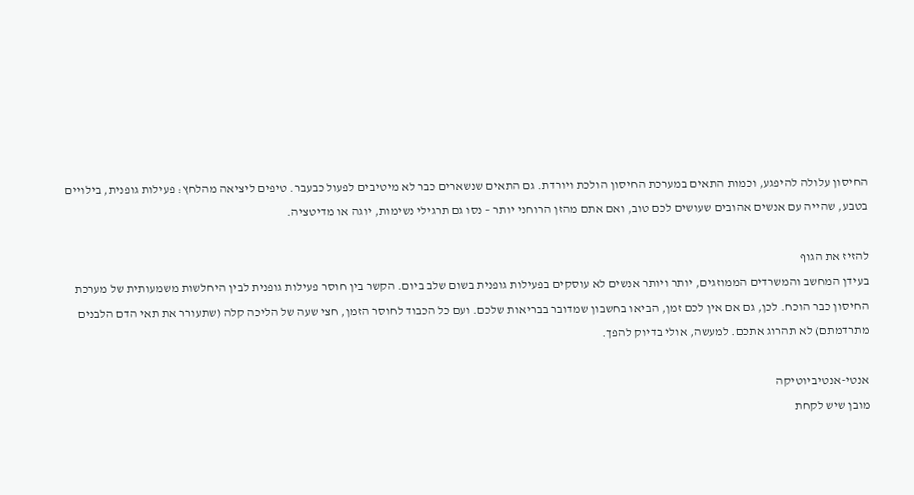החיסון עלולה להיפגע, וכמות התאים במערכת החיסון הולכת ויורדת. גם התאים שנשארים כבר לא מיטיבים לפעול כבעבר. טיפים ליציאה מהלחץ: פעילות גופנית, בילויים בטבע, שהייה עם אנשים אהובים שעושים לכם טוב, ואם אתם מהזן הרוחני יותר – נסו גם תרגילי נשימות, יוגה או מדיטציה.

להזיז את הגוף
בעידן המחשב והמשרדים הממוזגים, יותר ויותר אנשים לא עוסקים בפעילות גופנית בשום שלב ביום. הקשר בין חוסר פעילות גופנית לבין היחלשות משמעותית של מערכת החיסון כבר הוכח. לכן, גם אם אין לכם זמן, הביאו בחשבון שמדובר בבריאות שלכם. ועם כל הכבוד לחוסר הזמן, חצי שעה של הליכה קלה (שתעורר את תאי הדם הלבנים מתרדמתם) לא תהרוג אתכם. למעשה, אולי בדיוק להפך.

אנטי-אנטיביוטיקה
מובן שיש לקחת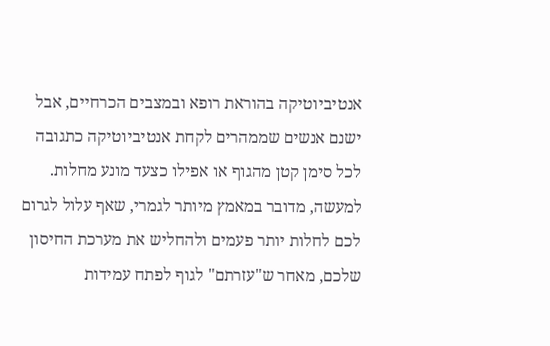אנטיביוטיקה בהוראת רופא ובמצבים הכרחיים, אבל ישנם אנשים שממהרים לקחת אנטיביוטיקה כתגובה לכל סימן קטן מהגוף או אפילו כצעד מונע מחלות. למעשה, מדובר במאמץ מיותר לגמרי, שאף עלול לגרום לכם לחלות יותר פעמים ולהחליש את מערכת החיסון שלכם, מאחר ש"עזרתם" לגוף לפתח עמידות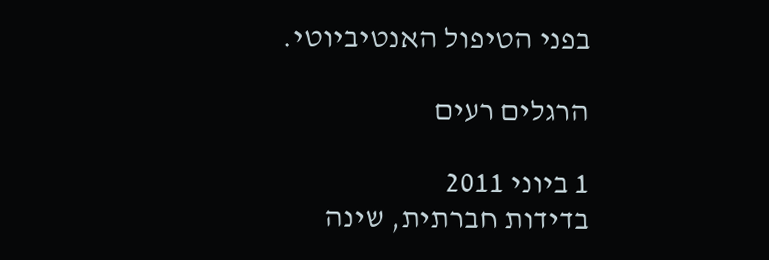בפני הטיפול האנטיביוטי.

הרגלים רעים

1 ביוני 2011
בדידות חברתית, שינה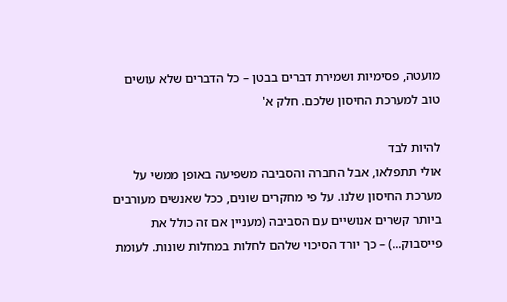מועטה, פסימיות ושמירת דברים בבטן – כל הדברים שלא עושים טוב למערכת החיסון שלכם. חלק א'

להיות לבד
אולי תתפלאו, אבל החברה והסביבה משפיעה באופן ממשי על מערכת החיסון שלנו. על פי מחקרים שונים, ככל שאנשים מעורבים ביותר קשרים אנושיים עם הסביבה (מעניין אם זה כולל את פייסבוק...) – כך יורד הסיכוי שלהם לחלות במחלות שונות. לעומת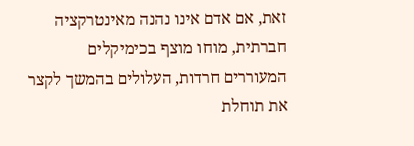זאת, אם אדם אינו נהנה מאינטרקציה חברתית, מוחו מוצף בכימיקלים המעוררים חרדות, העלולים בהמשך לקצר את תוחלת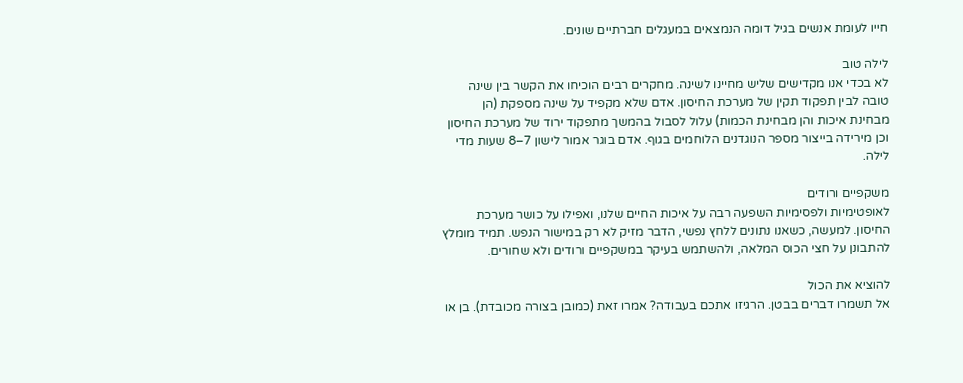חייו לעומת אנשים בגיל דומה הנמצאים במעגלים חברתיים שונים.

לילה טוב
לא בכדי אנו מקדישים שליש מחיינו לשינה. מחקרים רבים הוכיחו את הקשר בין שינה טובה לבין תפקוד תקין של מערכת החיסון. אדם שלא מקפיד על שינה מספקת (הן מבחינת איכות והן מבחינת הכמות) עלול לסבול בהמשך מתפקוד ירוד של מערכת החיסון וכן מירידה בייצור מספר הנוגדנים הלוחמים בגוף. אדם בוגר אמור לישון 7–8 שעות מדי לילה.

משקפיים ורודים
לאופטימיות ולפסימיות השפעה רבה על איכות החיים שלנו, ואפילו על כושר מערכת החיסון. למעשה, כשאנו נתונים ללחץ נפשי, הדבר מזיק לא רק במישור הנפש. תמיד מומלץ להתבונן על חצי הכוס המלאה, ולהשתמש בעיקר במשקפיים ורודים ולא שחורים.

להוציא את הכול
אל תשמרו דברים בבטן. הרגיזו אתכם בעבודה? אמרו זאת (כמובן בצורה מכובדת). בן או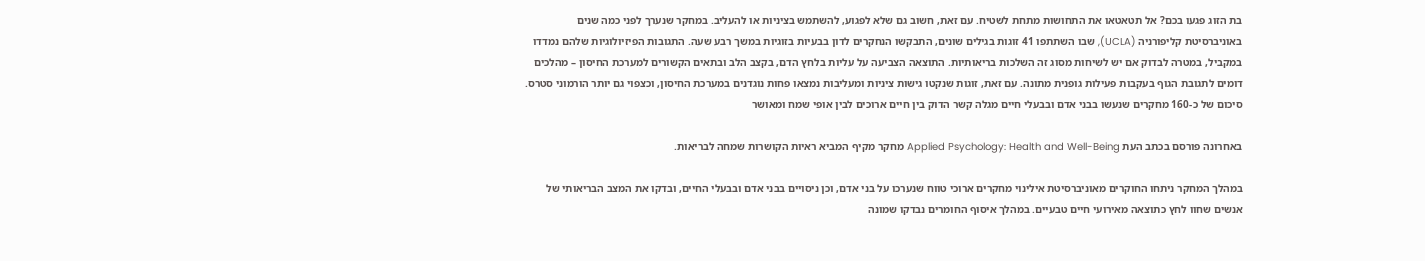בת הזוג פגעו בכם? אל תטאטאו את התחושות מתחת לשטיח. עם זאת, חשוב גם שלא לפגוע, להשתמש בציניות או להעליב. במחקר שנערך לפני כמה שנים באוניברסיטת קליפורניה (UCLA), שבו השתתפו 41 זוגות בגילים שונים, התבקשו הנחקרים לדון בבעיות בזוגיות במשך רבע שעה. התגובות הפיזיולוגיות שלהם נמדדו במקביל, במטרה לבדוק אם יש לשיחות מסוג זה השלכות בריאותיות. התוצאה הצביעה על עליות בלחץ הדם, בקצב הלב ובתאים הקשורים למערכת החיסון – מהלכים דומים לתגובת הגוף בעקבות פעילות גופנית מתונה. עם זאת, זוגות שנקטו גישות ציניות ומעליבות נמצאו פחות נוגדנים במערכת החיסון, וכצפוי גם יותר הורמוני סטרס.
סיכום של כ-160 מחקרים שנעשו בבני אדם ובבעלי חיים מגלה קשר הדוק בין חיים ארוכים לבין אופי שמח ומאושר

באחרונה פורסם בכתב העת Applied Psychology: Health and Well-Being מחקר מקיף המביא ראיות הקושרות שמחה לבריאות.

במהלך המחקר ניתחו החוקרים מאוניברסיטת אילינוי מחקרים ארוכי טווח שנערכו על בני אדם, וכן ניסויים בבני אדם ובבעלי החיים, ובדקו את המצב הבריאותי של אנשים שחוו לחץ כתוצאה מאירועי חיים טבעיים. במהלך איסוף החומרים נבדקו שמונה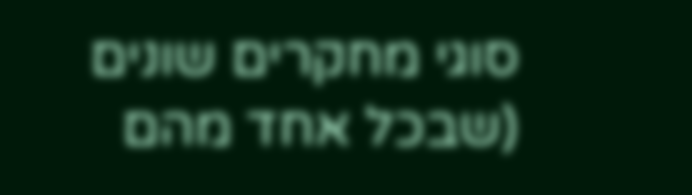סוגי מחקרים שונים (שבכל אחד מהם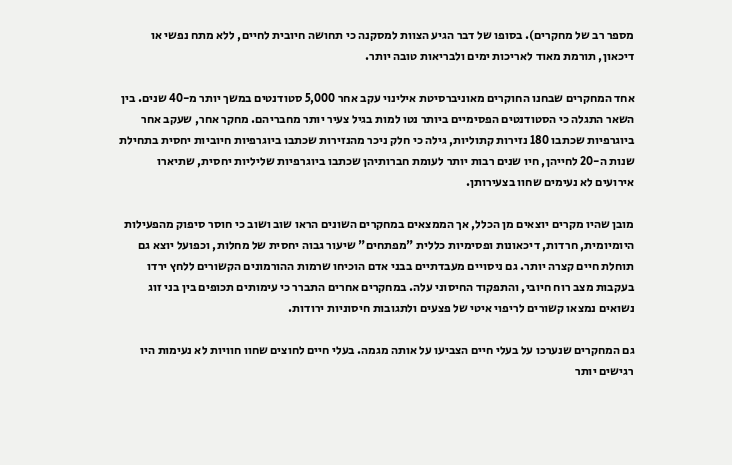מספר רב של מחקרים). בסופו של דבר הגיע הצוות למסקנה כי תחושה חיובית לחיים, ללא מתח נפשי או דיכאון, תורמת מאוד לאריכות ימים ולבריאות טובה יותר.

אחד המחקרים שבחנו החוקרים מאוניברסיטת אילינוי עקב אחר 5,000 סטודנטים במשך יותר מ-40 שנים. בין השאר התגלה כי הסטודנטים הפסימיים ביותר נטו למות בגיל צעיר יותר מחבריהם. מחקר אחר, שעקב אחר ביוגרפיות שכתבו 180 נזירות קתוליות, גילה כי חלק ניכר מהנזירות שכתבו ביוגרפיות חיוביות יחסית בתחילת שנות ה-20 לחייהן, חיו שנים רבות יותר לעומת חברותיהן שכתבו ביוגרפיות שליליות יחסית, שתיארו אירועים לא נעימים שחוו בצעירותן.

מובן שהיו מקרים יוצאים מן הכלל, אך הממצאים במחקרים השונים הראו שוב ושוב כי חוסר סיפוק מהפעילות היומיומית, חרדות, דיכאונות ופסימיות כללית "מפתחים" שיעור גבוה יחסית של מחלות, וכפועל יוצא גם תוחלת חיים קצרה יותר. גם ניסויים מעבדתיים בבני אדם הוכיחו שרמות ההורמונים הקשורים ללחץ ירדו בעקבות מצב רוח חיובי, והתפקוד החיסוני עלה. במחקרים אחרים התברר כי עימותים תכופים בין בני זוג נשואים נמצאו קשורים לריפוי איטי של פצעים ולתגובות חיסוניות ירודות.

גם המחקרים שנערכו על בעלי חיים הצביעו על אותה מגמה. בעלי חיים לחוצים שחוו חוויות לא נעימות היו רגישים יותר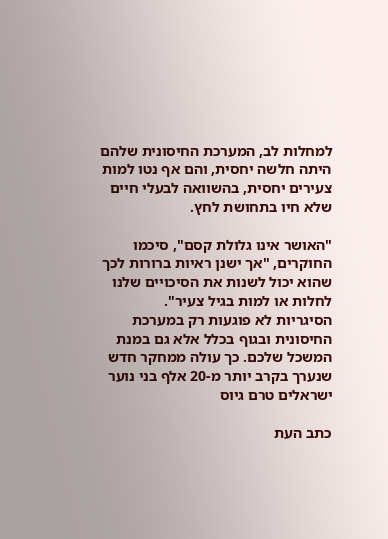למחלות לב, המערכת החיסונית שלהם היתה חלשה יחסית, והם אף נטו למות צעירים יחסית, בהשוואה לבעלי חיים שלא חיו בתחושת לחץ.

"האושר אינו גלולת קסם", סיכמו החוקרים, "אך ישנן ראיות ברורות לכך שהוא יכול לשנות את הסיכויים שלנו לחלות או למות בגיל צעיר".
הסיגריות לא פוגעות רק במערכת החיסונית ובגוף בכלל אלא גם במנת המשכל שלכם. כך עולה ממחקר חדש שנערך בקרב יותר מ-20 אלף בני נוער ישראלים טרם גיוס

כתב העת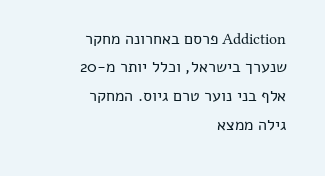Addiction פרסם באחרונה מחקר שנערך בישראל, וכלל יותר מ-20 אלף בני נוער טרם גיוס. המחקר גילה ממצא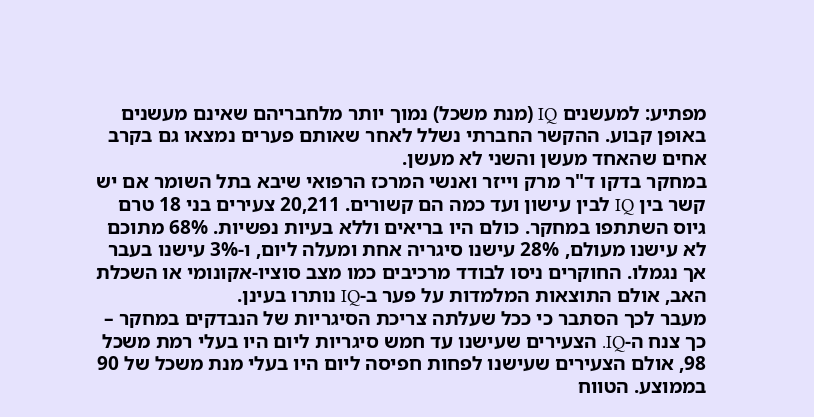מפתיע: למעשנים IQ (מנת משכל) נמוך יותר מלחבריהם שאינם מעשנים באופן קבוע. ההקשר החברתי נשלל לאחר שאותם פערים נמצאו גם בקרב אחים שהאחד מעשן והשני לא מעשן.
במחקר בדקו ד"ר מרק וייזר ואנשי המרכז הרפואי שיבא בתל השומר אם יש קשר בין IQ לבין עישון ועד כמה הם קשורים. 20,211 צעירים בני 18 טרם גיוס השתתפו במחקר. כולם היו בריאים וללא בעיות נפשיות. 68% מתוכם לא עישנו מעולם, 28% עישנו סיגריה אחת ומעלה ליום, ו-3% עישנו בעבר אך נגמלו. החוקרים ניסו לבודד מרכיבים כמו מצב סוציו-אקונומי או השכלת האב, אולם התוצאות המלמדות על פער ב-IQ נותרו בעינן.
מעבר לכך הסתבר כי ככל שעלתה צריכת הסיגריות של הנבדקים במחקר – כך צנח ה-IQ. הצעירים שעישנו עד חמש סיגריות ליום היו בעלי רמת משכל 98, אולם הצעירים שעישנו לפחות חפיסה ליום היו בעלי מנת משכל של 90 בממוצע. הטווח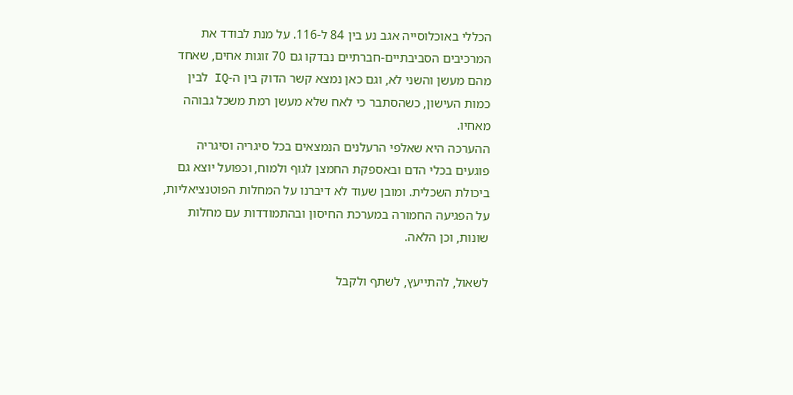הכללי באוכלוסייה אגב נע בין 84 ל-116. על מנת לבודד את המרכיבים הסביבתיים-חברתיים נבדקו גם 70 זוגות אחים, שאחד מהם מעשן והשני לא, וגם כאן נמצא קשר הדוק בין ה-IQ לבין כמות העישון, כשהסתבר כי לאח שלא מעשן רמת משכל גבוהה מאחיו.
ההערכה היא שאלפי הרעלנים הנמצאים בכל סיגריה וסיגריה פוגעים בכלי הדם ובאספקת החמצן לגוף ולמוח, וכפועל יוצא גם ביכולת השכלית. ומובן שעוד לא דיברנו על המחלות הפוטנציאליות, על הפגיעה החמורה במערכת החיסון ובהתמודדות עם מחלות שונות, וכן הלאה.

לשאול, להתייעץ, לשתף ולקבל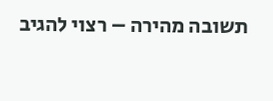תשובה מהירה – רצוי להגיב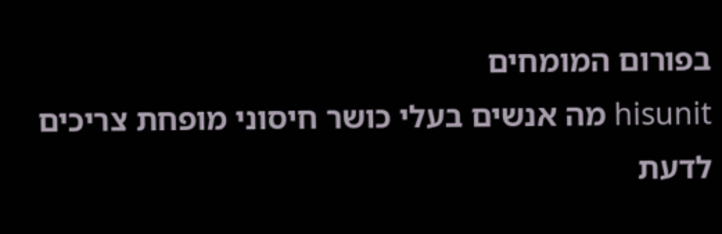בפורום המומחים
hisunit מה אנשים בעלי כושר חיסוני מופחת צריכים לדעת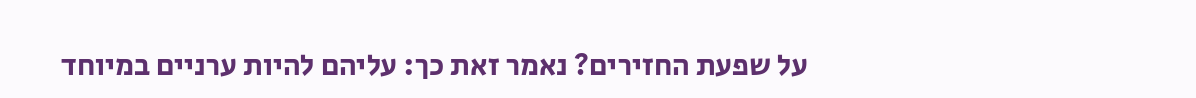על שפעת החזירים? נאמר זאת כך: עליהם להיות ערניים במיוחד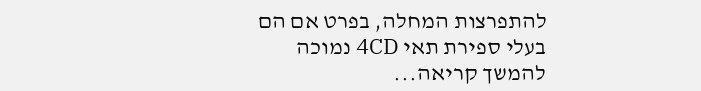להתפרצות המחלה, בפרט אם הם בעלי ספירת תאי 4CD נמוכה
להמשך קריאה...